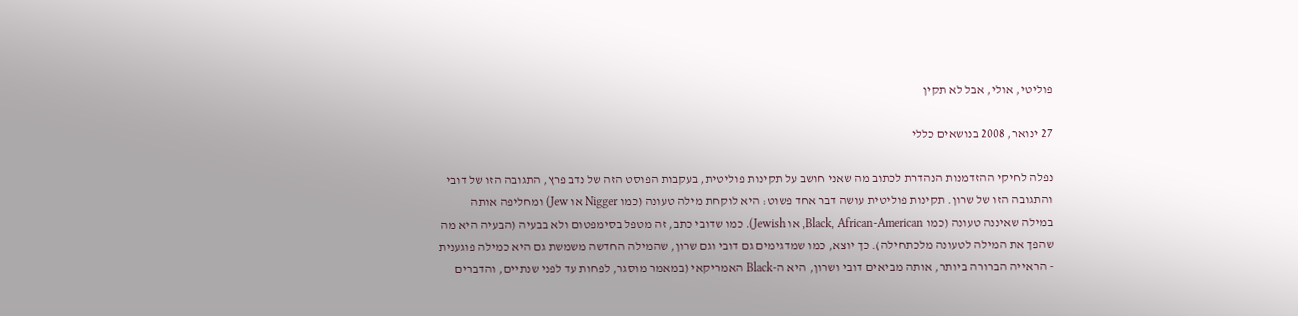פוליטי, אולי, אבל לא תקין

27 ינואר, 2008 בנושאים כללי

נפלה לחיקי ההזדמנות הנהדרת לכתוב מה שאני חושב על תקינות פוליטית, בעקבות הפוסט הזה של נדב פרץ, התגובה הזו של דובי והתגובה הזו של שרון. תקינות פוליטית עושה דבר אחד פשוט: היא לוקחת מילה טעונה (כמו Nigger או Jew) ומחליפה אותה במילה שאיננה טעונה (כמו Black, African-American, או Jewish). כמו שדובי כתב, זה מטפל בסימפטום ולא בבעיה (הבעיה היא מה שהפך את המילה לטעונה מלכתחילה). כך יוצא, כמו שמדגימים גם דובי וגם שרון, שהמילה החדשה משמשת גם היא כמילה פוגענית - הראייה הברורה ביותר, אותה מביאים דובי ושרון, היא ה-Black האמריקאי (במאמר מוסגר, לפחות עד לפני שנתיים, והדברים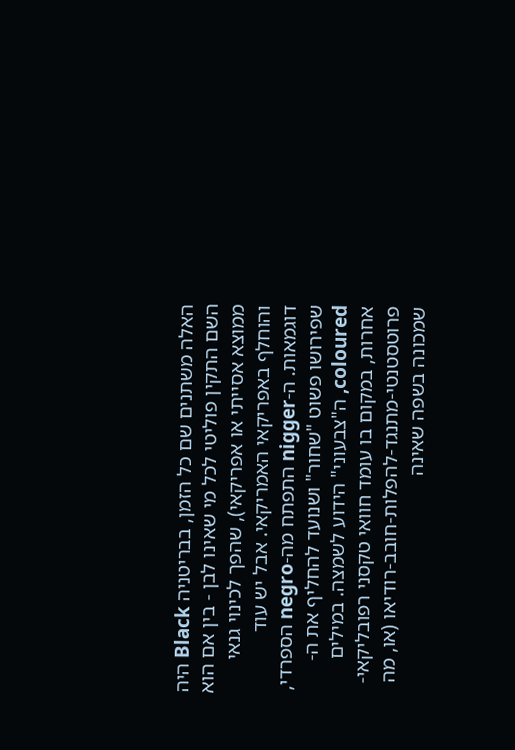האלה משתנים שם כל הזמן, בבריטניה Black היה השם התקין פוליטי לכל מי שאינו לבן - בין אם הוא ממוצא אסייתי או אפריקאי), שהפך לכינוי גנאי והוחלף באפריקאי האמריקאי. אבל יש עוד דוגמאות. ה-nigger התפתח מה-negro הספרדי, שפירושו פשוט "שחור" ושנועד להחליף את ה-coloured, ה"צבעוני" הידוע לשמצה. במילים אחרות, במקום בו עומד חוואי טקסני רפובליקאי-פרוטסטנטי-מתנגד-להפלות-חובב-רודיאו (או, מה שמכונה בשפה שאינה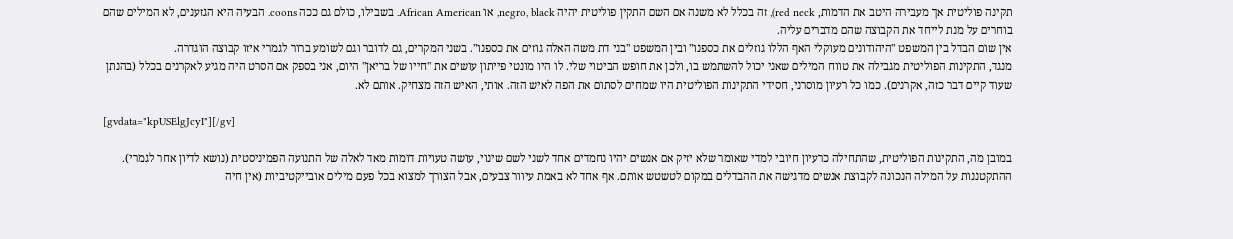תקינה פוליטית אך מעבירה היטב את הדמות, red neck), זה בכלל לא משנה אם השם התקין פוליטית יהיה negro, black, או African American. בשבילו, כולם גם ככה coons. הבעיה היא הגזענים, לא המילים שהם בוחרים על מנת לייחד את הקבוצה שהם מדברים עליה.
אין שום הבדל בין המשפט "היהודונים מעוקלי האף הללו גוזלים את כספנו" ובין המשפט "בני דת משה האלה גוזים את כספנו". בשני המקרים, גם לדובר וגם לשומע ברור לגמרי איזו קבוצה הוגדרה.
מנגד, התקינות הפוליטית מגבילה את טווח המילים שאני יכול להשתמש בו, ולכן את חופש הביטוי שלי. לו היו מונטי פייתון עושים את "חייו של בריאן" היום, אני בספק אם הסרט היה מגיע לאקרנים בכלל (בהנתן שעוד קיים דבר כזה, אקרנים). כמו כל רעיון מוסרני, חסידי התקינות הפוליטית היו שמחים לסתום את הפה לאיש הזה. אותי, האיש הזה מצחיק. אותם לא.

[gvdata="kpUSElgJcyI"][/gv]

במובן מה, התקינות הפוליטית, שהתחילה כרעיון חיובי למדי שאומר שלא יזיק אם אנשים יהיו נחמדים אחד לשני לשם שינוי, עושה טעויות דומות מאד לאלה של התנועה הפמיניסטית (נושא לדיון אחר לגמרי). ההתקטננות על המילה הנכונה לקבוצת אנשים מדגישה את ההבדלים במקום לטשטש אותם. אף אחד לא באמת עיוור צבעים, אבל הצורך למצוא בכל פעם מילים אובייקטיביות (אין חיה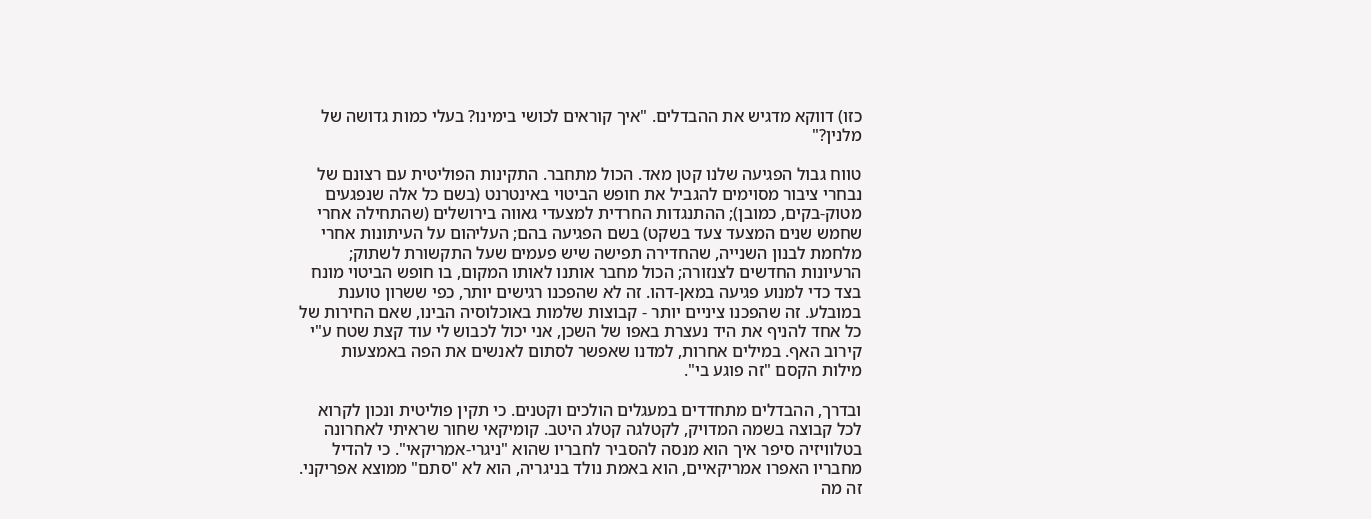כזו) דווקא מדגיש את ההבדלים. "איך קוראים לכושי בימינו? בעלי כמות גדושה של מלנין?"

טווח גבול הפגיעה שלנו קטן מאד. הכול מתחבר. התקינות הפוליטית עם רצונם של נבחרי ציבור מסוימים להגביל את חופש הביטוי באינטרנט (בשם כל אלה שנפגעים מטוק-בקים, כמובן); ההתנגדות החרדית למצעדי גאווה בירושלים (שהתחילה אחרי שחמש שנים המצעד צעד בשקט) בשם הפגיעה בהם; העליהום על העיתונות אחרי מלחמת לבנון השנייה, שהחדירה תפישה שיש פעמים שעל התקשורת לשתוק; הרעיונות החדשים לצנזורה; הכול מחבר אותנו לאותו המקום, בו חופש הביטוי מונח בצד כדי למנוע פגיעה במאן-דהו. זה לא שהפכנו רגישים יותר, כפי ששרון טוענת במובלע. זה שהפכנו ציניים יותר - קבוצות שלמות באוכלוסיה הבינו, שאם החירות של כל אחד להניף את היד נעצרת באפו של השכן, אני יכול לכבוש לי עוד קצת שטח ע"י קירוב האף. במילים אחרות, למדנו שאפשר לסתום לאנשים את הפה באמצעות מילות הקסם "זה פוגע בי".

ובדרך, ההבדלים מתחדדים במעגלים הולכים וקטנים. כי תקין פוליטית ונכון לקרוא לכל קבוצה בשמה המדויק, לקטלגה קטלג היטב. קומיקאי שחור שראיתי לאחרונה בטלוויזיה סיפר איך הוא מנסה להסביר לחבריו שהוא "ניגרי-אמריקאי". כי להדיל מחבריו האפרו אמריקאיים, הוא באמת נולד בניגריה, הוא לא "סתם" ממוצא אפריקני. זה מה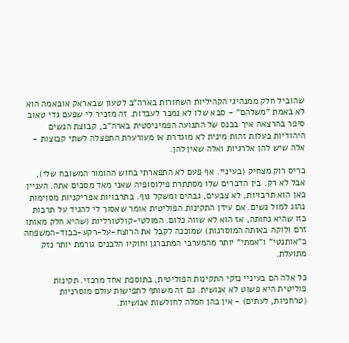שהוביל חלק ממנהיגי הקהיליות השחורות בארה"ב לטעון שבאראק אובאמה הוא לא באמת "משלהם" - סבא שלו לא נמכר לעבדות. זה מזכיר לי שפעם גדי טאוב סיפר בהרצאה איך בכנס של התנועה הפמיניסטית בארה"ב, קבוצת הנשים היהודיות בעלות זהות מינית לא מוגדרת או מעורערת התפצלה לשתי קבוצות - אלה שיש להן אלרגיות ואלה שאין להן.

כריס רוק מצחיק (בעיניי. אף פעם לא התפארתי בחוש ההומור המשובח שלי), אבל לא רק. בין הדברים שלו מסתתרת פילוסופיה שאני מאד מסכים אתה. העניין כאן הוא תרבויות, לא צבעים, גבהים ומשקל גוף. בתרבויות אפריקניות מסוימות נהוג למול נשים. אם עידן התקינות הפוליטית אומר שאסור לי להגיד על תרבות כזו שהיא נחותה, אז הוא לא שווה כלום. המולטי-קולטורליות (שהיא חלק מאותו זרם ולוקה באותה המוסרנות) שמוכנה לקבל את הרוצח-על-רקע-כבוד-המשפחה כ"אותנטי" ו"אמתי" יותר מהמערבי המתברגן וחוקיו הלבנים גורמת יותר נזק מתועלת.

כל אלה הם בעיניי נזקי התקינות הפוליטית, בתוספת אחד מרכזי. תקינות פוליטית היא פשוט לא אנושית. גם זה משותף לתפישות עולם מוסרניות (טרחניות, לעתים) - אין בהן חמלה לחולשות אנושיות.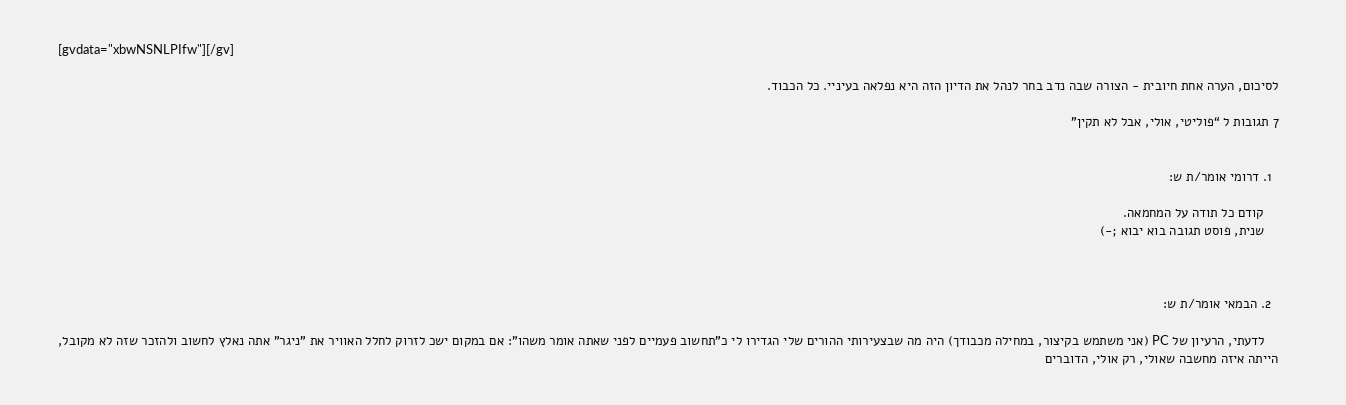[gvdata="xbwNSNLPIfw"][/gv]

לסיכום, הערה אחת חיובית - הצורה שבה נדב בחר לנהל את הדיון הזה היא נפלאה בעיניי. כל הכבוד.

7 תגובות ל “פוליטי, אולי, אבל לא תקין”


  1. דרומי אומר/ת ש:

    קודם כל תודה על המחמאה.
    שנית, פוסט תגובה בוא יבוא ;-)



  2. הבמאי אומר/ת ש:

    לדעתי, הרעיון של PC (אני משתמש בקיצור, במחילה מכבודך) היה מה שבצעירותי ההורים שלי הגדירו לי כ"תחשוב פעמיים לפני שאתה אומר משהו": אם במקום ישכ לזרוק לחלל האוויר את "ניגר" אתה נאלץ לחשוב ולהזכר שזה לא מקובל, הייתה איזה מחשבה שאולי, רק אולי, הדוברים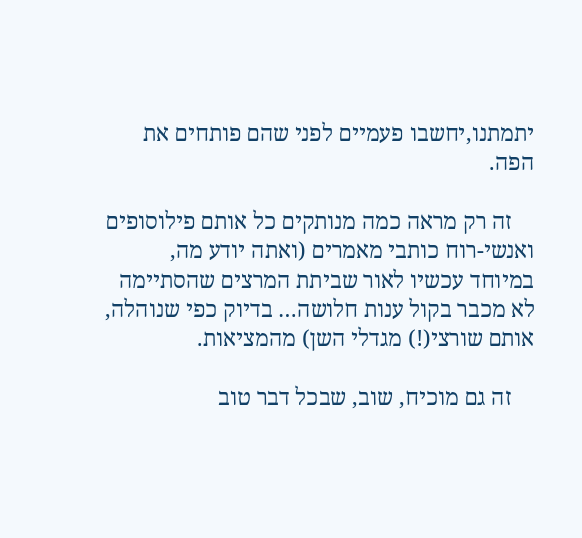יתמתנו,יחשבו פעמיים לפני שהם פותחים את הפה.

    זה רק מראה כמה מנותקים כל אותם פילוסופים ואנשי-רוח כותבי מאמרים (ואתה יודע מה, במיוחד עכשיו לאור שביתת המרצים שהסתיימה לא מכבר בקול ענות חלושה… בדיוק כפי שנוהלה, אותם שורצי(!) מגדלי השן) מהמציאות.

    זה גם מוכיח, שוב, שבכל דבר טוב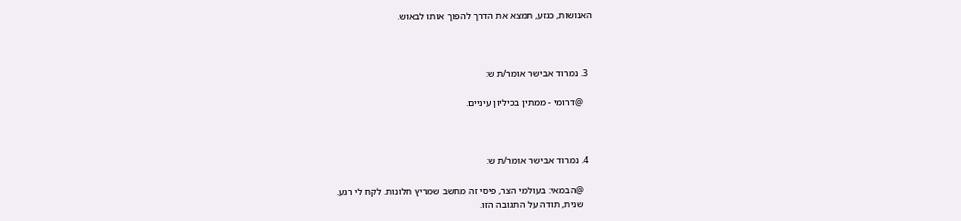האנושות, כגזע, תמצא את הדרך להפוך אותו לבאוש.



  3. נמרוד אבישר אומר/ת ש:

    @דרומי - ממתין בכיליון עיניים.



  4. נמרוד אבישר אומר/ת ש:

    @הבמאי: בעולמי הצר, פיסי זה מחשב שמריץ חלונות. לקח לי רגע.
    שנית, תודה על התגובה הזו.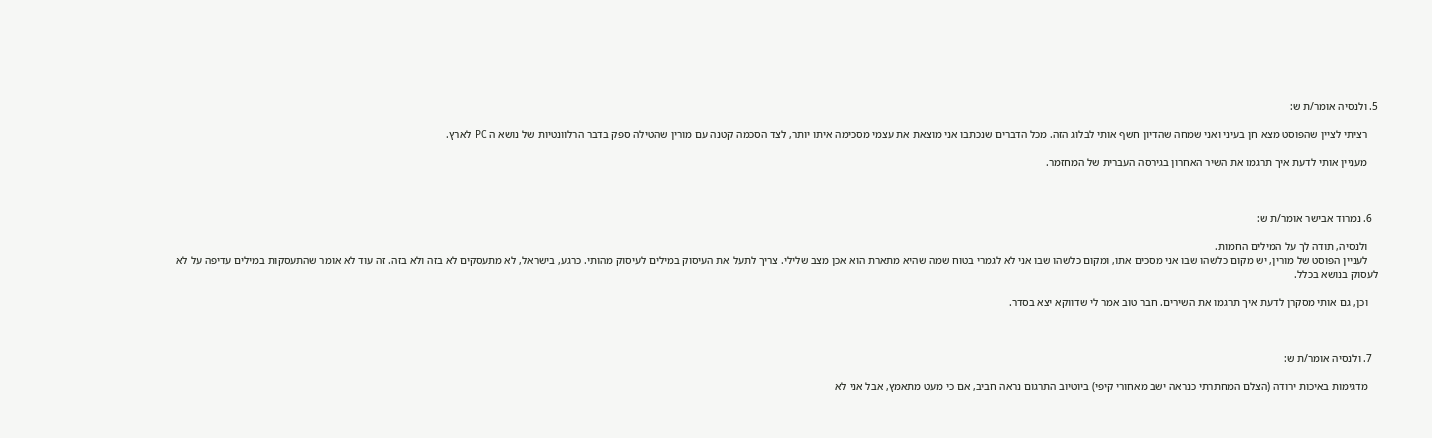5. ולנסיה אומר/ת ש:

    רציתי לציין שהפוסט מצא חן בעיני ואני שמחה שהדיון חשף אותי לבלוג הזה. מכל הדברים שנכתבו אני מוצאת את עצמי מסכימה איתו יותר, לצד הסכמה קטנה עם מורין שהטילה ספק בדבר הרלוונטיות של נושא ה PC לארץ.

    מעניין אותי לדעת איך תרגמו את השיר האחרון בגירסה העברית של המחזמר.



  6. נמרוד אבישר אומר/ת ש:

    ולנסיה, תודה לך על המילים החמות.
    לעניין הפוסט של מורין, יש מקום כלשהו שבו אני מסכים אתו, ומקום כלשהו שבו אני לא לגמרי בטוח שמה שהיא מתארת הוא אכן מצב שלילי. צריך לתעל את העיסוק במילים לעיסוק מהותי. כרגע, בישראל, לא מתעסקים לא בזה ולא בזה. זה עוד לא אומר שהתעסקות במילים עדיפה על לא לעסוק בנושא בכלל.

    וכן, גם אותי מסקרן לדעת איך תרגמו את השירים. חבר טוב אמר לי שדווקא יצא בסדר.



  7. ולנסיה אומר/ת ש:

    מדגימות באיכות ירודה (הצלם המחתרתי כנראה ישב מאחורי קיפי) ביוטיוב התרגום נראה חביב, אם כי מעט מתאמץ, אבל אני לא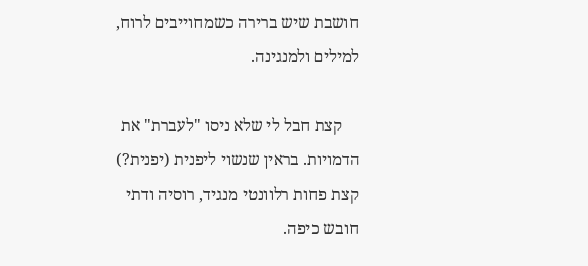חושבת שיש ברירה כשמחוייבים לרוח, למילים ולמנגינה.

    קצת חבל לי שלא ניסו "לעברת" את הדמויות. בראין שנשוי ליפנית (יפנית?) קצת פחות רלוונטי מנגיד, רוסיה ודתי חובש כיפה.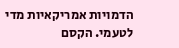הדמויות אמריקאיות מדי לטעמי. הקסם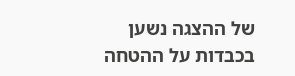של ההצגה נשען בכבדות על ההטחה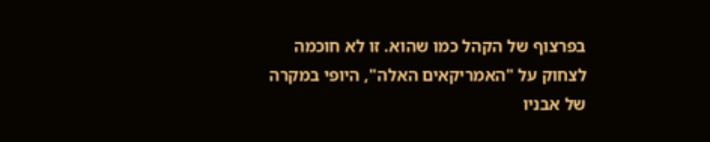בפרצוף של הקהל כמו שהוא. זו לא חוכמה לצחוק על "האמריקאים האלה", היופי במקרה של אבניו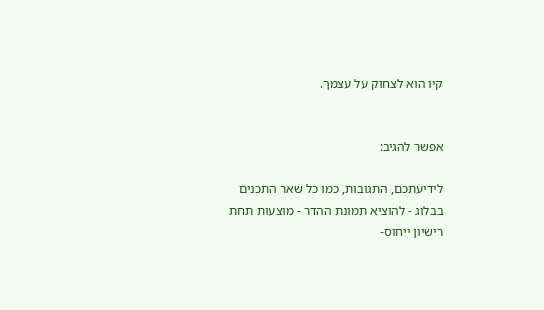קיו הוא לצחוק על עצמך.


אפשר להגיב:

לידיעתכם, התגובות, כמו כל שאר התכנים בבלוג - להוציא תמונת ההדר - מוצעות תחת רישיון ייחוס-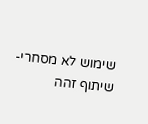שימוש לא מסחרי-שיתוף זהה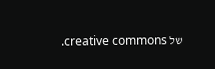של creative commons.